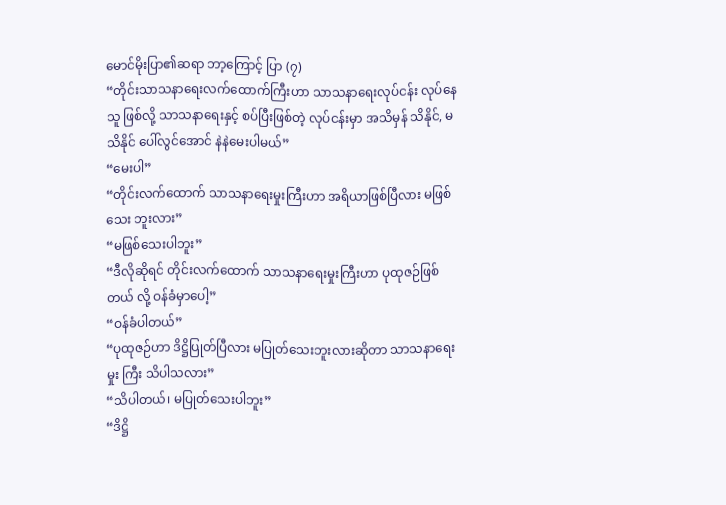မောင်မိုးပြာ၏ဆရာ ဘာ့ကြောင့် ပြာ (၇)
“တိုင်းသာသနာရေးလက်ထောက်ကြီးဟာ သာသနာရေးလုပ်ငန်း လုပ်နေသူ ဖြစ်လို့ သာသနာရေးနှင့် စပ်ပြီးဖြစ်တဲ့ လုပ်ငန်းမှာ အသိမှန် သိနိုင်, မသိနိုင် ပေါ်လွင်အောင် နဲနဲမေးပါမယ်”
“မေးပါ”
“တိုင်းလက်ထောက် သာသနာရေးမှုးကြီးဟာ အရိယာဖြစ်ပြီလား မဖြစ်သေး ဘူးလား”
“မဖြစ်သေးပါဘူး”
“ဒီလိုဆိုရင် တိုင်းလက်ထောက် သာသနာရေးမှုးကြီးဟာ ပုထုဇဉ်ဖြစ်တယ် လို့ ဝန်ခံမှာပေါ့”
“ဝန်ခံပါတယ်”
“ပုထုဇဉ်ဟာ ဒိဋ္ဌိပြုတ်ပြီလား မပြုတ်သေးဘူးလားဆိုတာ သာသနာရေးမှုး ကြီး သိပါသလား”
“သိပါတယ်၊ မပြုတ်သေးပါဘူး”
“ဒိဋ္ဌိ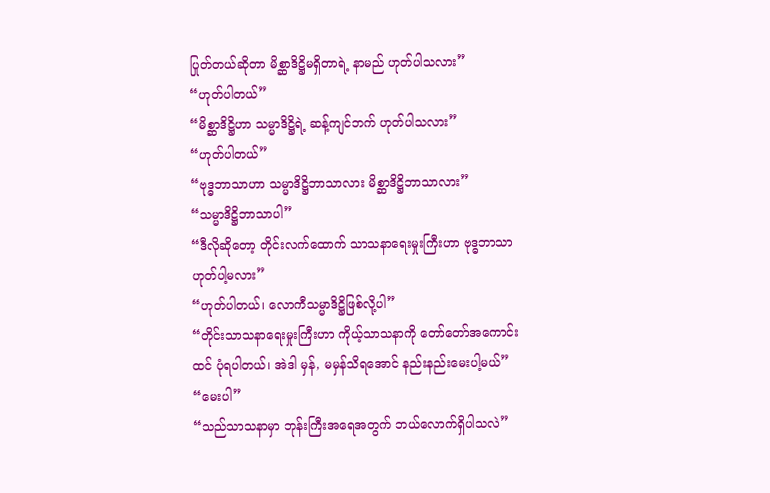ပြုတ်တယ်ဆိုတာ မိစ္ဆာဒိဋ္ဌိမရှိတာရဲ့ နာမည် ဟုတ်ပါသလား”
“ဟုတ်ပါတယ်”
“မိစ္ဆာဒိဋ္ဌိဟာ သမ္မာဒိဋ္ဌိရဲ့ ဆန့်ကျင်ဘက် ဟုတ်ပါသလား”
“ဟုတ်ပါတယ်”
“ဗုဒ္ဓဘာသာဟာ သမ္မာဒိဋ္ဌိဘာသာလား မိစ္ဆာဒိဋ္ဌိဘာသာလား”
“သမ္မာဒိဋ္ဌိဘာသာပါ”
“ဒီလိုဆိုတော့ တိုင်းလက်ထောက် သာသနာရေးမှုးကြီးဟာ ဗုဒ္ဓဘာသာ ဟုတ်ပါ့မလား”
“ဟုတ်ပါတယ်၊ လောကီသမ္မာဒိဋ္ဌိဖြစ်လို့ပါ”
“တိုင်းသာသနာရေးမှုးကြီးဟာ ကိုယ့်သာသနာကို တော်တော်အကောင်းထင် ပုံရပါတယ်၊ အဲဒါ မှန်, မမှန်သိရအောင် နည်းနည်းမေးပါ့မယ်”
“မေးပါ”
“သည်သာသနာမှာ ဘုန်းကြီးအရေအတွက် ဘယ်လောက်ရှိပါသလဲ”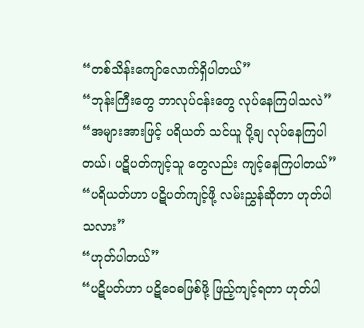“တစ်သိန်းကျော်လောက်ရှိပါတယ်”
“ဘုန်းကြီးတွေ ဘာလုပ်ငန်းတွေ လုပ်နေကြပါသလဲ”
“အများအားဖြင့် ပရိယတ် သင်ယူ ပို့ချ လုပ်နေကြပါတယ်၊ ပဋိပတ်ကျင့်သူ တွေလည်း ကျင့်နေကြပါတယ်”
“ပရိယတ်ဟာ ပဋိပတ်ကျင့်ဖို့ လမ်းညွှန်ဆိုတာ ဟုတ်ပါသလား”
“ဟုတ်ပါတယ်”
“ပဋိပတ်ဟာ ပဋိဝေဓဖြစ်ဖို့ ဖြည့်ကျင့်ရတာ ဟုတ်ပါ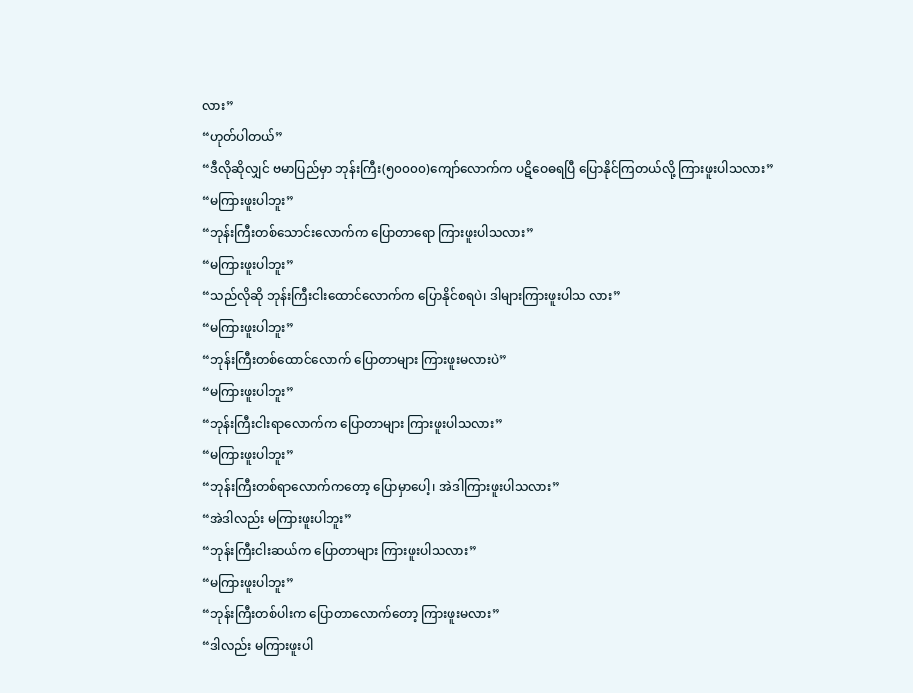လား”
“ဟုတ်ပါတယ်”
“ဒီလိုဆိုလျှင် ဗမာပြည်မှာ ဘုန်းကြီး(၅၀၀၀၀)ကျော်လောက်က ပဋိဝေဓရပြီ ပြောနိုင်ကြတယ်လို့ ကြားဖူးပါသလား”
“မကြားဖူးပါဘူး”
“ဘုန်းကြီးတစ်သောင်းလောက်က ပြောတာရော ကြားဖူးပါသလား”
“မကြားဖူးပါဘူး”
“သည်လိုဆို ဘုန်းကြီးငါးထောင်လောက်က ပြောနိုင်စရပဲ၊ ဒါများကြားဖူးပါသ လား”
“မကြားဖူးပါဘူး”
“ဘုန်းကြီးတစ်ထောင်လောက် ပြောတာများ ကြားဖူးမလားပဲ”
“မကြားဖူးပါဘူး”
“ဘုန်းကြီးငါးရာလောက်က ပြောတာများ ကြားဖူးပါသလား”
“မကြားဖူးပါဘူး”
“ဘုန်းကြီးတစ်ရာလောက်ကတော့ ပြောမှာပေါ့၊ အဲဒါကြားဖူးပါသလား”
“အဲဒါလည်း မကြားဖူးပါဘူး”
“ဘုန်းကြီးငါးဆယ်က ပြောတာများ ကြားဖူးပါသလား”
“မကြားဖူးပါဘူး”
“ဘုန်းကြီးတစ်ပါးက ပြောတာလောက်တော့ ကြားဖူးမလား”
“ဒါလည်း မကြားဖူးပါ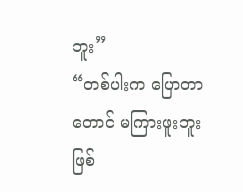ဘူး”
“တစ်ပါးက ပြောတာတောင် မကြားဖူးဘူး ဖြစ်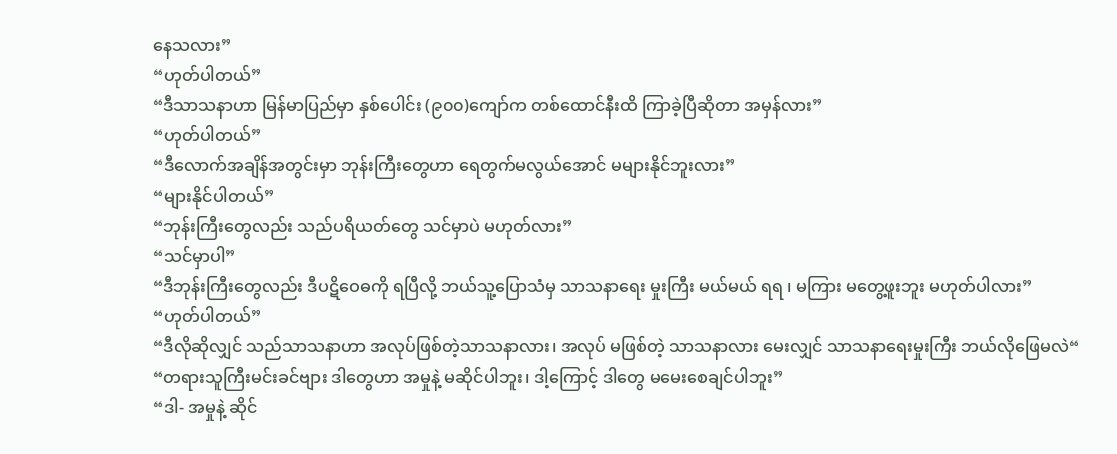နေသလား”
“ဟုတ်ပါတယ်”
“ဒီသာသနာဟာ မြန်မာပြည်မှာ နှစ်ပေါင်း (၉၀၀)ကျော်က တစ်ထောင်နီးထိ ကြာခဲ့ပြီဆိုတာ အမှန်လား”
“ဟုတ်ပါတယ်”
“ဒီလောက်အချိန်အတွင်းမှာ ဘုန်းကြီးတွေဟာ ရေတွက်မလွယ်အောင် မများနိုင်ဘူးလား”
“များနိုင်ပါတယ်”
“ဘုန်းကြီးတွေလည်း သည်ပရိယတ်တွေ သင်မှာပဲ မဟုတ်လား”
“သင်မှာပါ”
“ဒီဘုန်းကြီးတွေလည်း ဒီပဋိဝေဓကို ရပြီလို့ ဘယ်သူ့ပြောသံမှ သာသနာရေး မှုးကြီး မယ်မယ် ရရ ၊ မကြား မတွေ့ဖူးဘူး မဟုတ်ပါလား”
“ဟုတ်ပါတယ်”
“ဒီလိုဆိုလျှင် သည်သာသနာဟာ အလုပ်ဖြစ်တဲ့သာသနာလား၊ အလုပ် မဖြစ်တဲ့ သာသနာလား မေးလျှင် သာသနာရေးမှုးကြီး ဘယ်လိုဖြေမလဲ“
“တရားသူကြီးမင်းခင်ဗျား ဒါတွေဟာ အမှုနဲ့ မဆိုင်ပါဘူး၊ ဒါ့ကြောင့် ဒါတွေ မမေးစေချင်ပါဘူး”
“ဒါ- အမှုနဲ့ ဆိုင်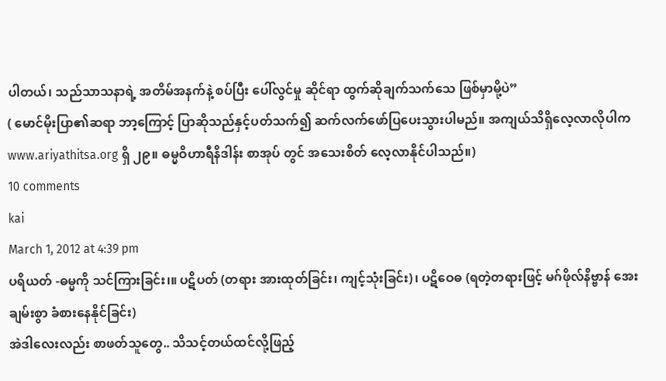ပါတယ်၊ သည်သာသနာရဲ့ အတိမ်အနက်နဲ့ စပ်ပြီး ပေါ်လွင်မှု ဆိုင်ရာ ထွက်ဆိုချက်သက်သေ ဖြစ်မှာမို့ပဲ”
( မောင်မိုးပြာ၏ဆရာ ဘာ့ကြောင့် ပြာဆိုသည်နှင့်ပတ်သက်၍ ဆက်လက်ဖော်ပြပေးသွားပါမည်။ အကျယ်သိရှိလေ့လာလိုပါက www.ariyathitsa.org ရှိ ၂၉။ ဓမ္မဝိဟာရီနိဒါန်း စာအုပ် တွင် အသေးစိတ် လေ့လာနိုင်ပါသည်။)
10 comments
kai
March 1, 2012 at 4:39 pm
ပရိယတ် -ဓမ္မကို သင်ကြားခြင်း၊။ ပဋိပတ် (တရား အားထုတ်ခြင်း၊ ကျင့်သုံးခြင်း)၊ ပဋိဝေဓ (ရတဲ့တရားဖြင့် မဂ်ဖိုလ်နိဗ္ဗာန် အေးချမ်းစွာ ခံစားနေနိုင်ခြင်း)
အဲဒါလေးလည်း စာဖတ်သူတွေ.. သိသင့်တယ်ထင်လို့ဖြည့်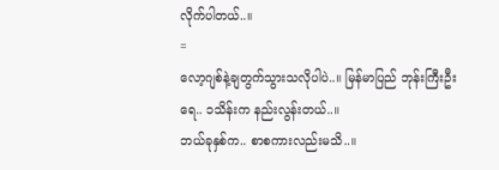လိုက်ပါတယ်..။
=
လော့ဂျစ်နဲ့ချတွက်သွားသလိုပါပဲ..။ မြန်မာပြည် ဘုန်းကြီးဦးရေ.. ၁သိန်းက နည်းလွန်းတယ်..။
ဘယ်ခုနှစ်က.. စာစကားလည်းမသိ..။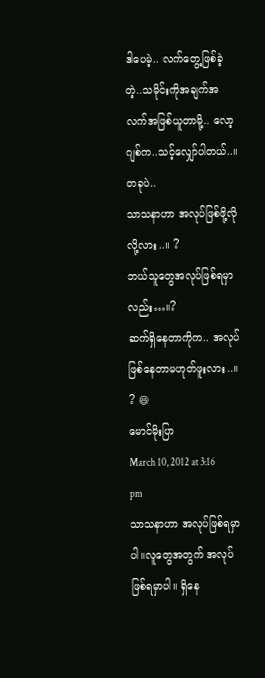ဒါပေမဲ့.. လက်တွေ့ဖြစ်ခဲ့တဲ့..သမိုင်းကိုအချက်အလက်အဖြစ်ယူတာမို့.. လော့ဂျစ်က..သင့်လျှော်ပါတယ်..။
တခုပဲ..
သာသနာဟာ အလုပ်ဖြစ်ဖို့လိုလို့လား..။ ?
ဘယ်သူတွေအလုပ်ဖြစ်ရမှာလည်း…။?
ဆက်ရှိနေတာကိုက.. အလုပ်ဖြစ်နေတာမဟုတ်ဖူးလား..။ ? 😆
မောင်မိုးပြာ
March 10, 2012 at 3:16 pm
သာသနာဟာ အလုပ်ဖြစ်ရမှာပါ။လူတွေအတွက် အလုပ်ဖြစ်ရမှာပါ။ ရှိနေ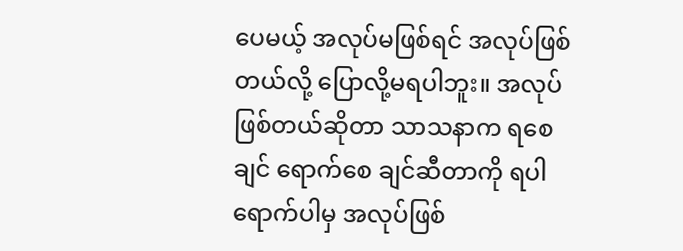ပေမယ့် အလုပ်မဖြစ်ရင် အလုပ်ဖြစ်တယ်လို့ ပြောလို့မရပါဘူး။ အလုပ်ဖြစ်တယ်ဆိုတာ သာသနာက ရစေချင် ရောက်စေ ချင်ဆီတာကို ရပါ ရောက်ပါမှ အလုပ်ဖြစ်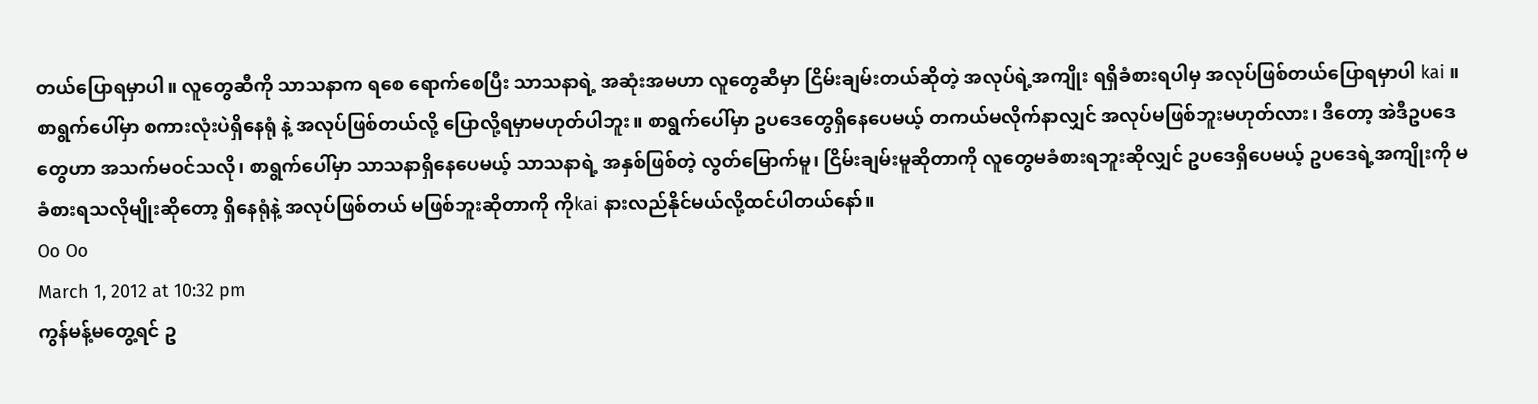တယ်ပြောရမှာပါ။ လူတွေဆီကို သာသနာက ရစေ ရောက်စေပြီး သာသနာရဲ့ အဆုံးအမဟာ လူတွေဆီမှာ ငြိမ်းချမ်းတယ်ဆိုတဲ့ အလုပ်ရဲ့အကျိုး ရရှိခံစားရပါမှ အလုပ်ဖြစ်တယ်ပြောရမှာပါ kai ။ စာရွက်ပေါ်မှာ စကားလုံးပဲရှိနေရုံ နဲ့ အလုပ်ဖြစ်တယ်လို့ ပြောလို့ရမှာမဟုတ်ပါဘူး။ စာရွက်ပေါ်မှာ ဥပဒေတွေရှိနေပေမယ့် တကယ်မလိုက်နာလျှင် အလုပ်မဖြစ်ဘူးမဟုတ်လား၊ ဒီတော့ အဲဒီဥပဒေတွေဟာ အသက်မဝင်သလို၊ စာရွက်ပေါ်မှာ သာသနာရှိနေပေမယ့် သာသနာရဲ့ အနှစ်ဖြစ်တဲ့ လွတ်မြောက်မူ၊ ငြိမ်းချမ်းမူဆိုတာကို လူတွေမခံစားရဘူးဆိုလျှင် ဥပဒေရှိပေမယ့် ဥပဒေရဲ့အကျိုးကို မခံစားရသလိုမျိုးဆိုတော့ ရှိနေရုံနဲ့ အလုပ်ဖြစ်တယ် မဖြစ်ဘူးဆိုတာကို ကိုkai နားလည်နိုင်မယ်လို့ထင်ပါတယ်နော်။
Oo Oo
March 1, 2012 at 10:32 pm
ကွန်မန့်မတွေ့ရင် ဥ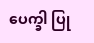ပေက္ခါ ပြု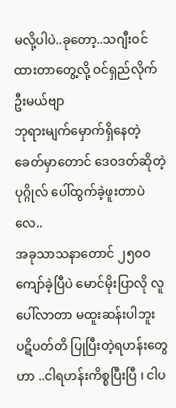မလို့ပါပဲ..ခုတော့..သဂျီးဝင်ထားတာတွေ့လို့ ဝင်ရှည်လိုက်ဦးမယ်ဗျာ
ဘုရားမျက်မှောက်ရှိနေတဲ့ခေတ်မှာတောင် ဒေဝဒတ်ဆိုတဲ့ပုဂ္ဂိုလ် ပေါ်ထွက်ခဲ့ဖူးတာပဲလေ..
အခုသာသနာတောင် ၂၅၀ဝ ကျော်ခဲ့ပြီပဲ မောင်မိုးပြာလို လူပေါ်လာတာ မထူးဆန်းပါဘူး
ပဋိပတ်တိ ပြုပြီးတဲ့ရဟန်းတွေဟာ ..ငါရဟန်းကိစ္စပြီးပြီ ၊ ငါပ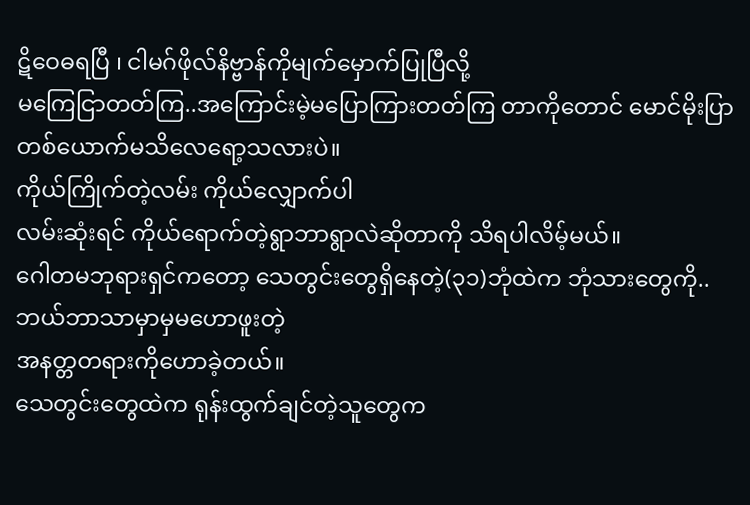ဋိဝေဓရပြီ ၊ ငါမဂ်ဖိုလ်နိဗ္ဗာန်ကိုမျက်မှောက်ပြုပြီလို့
မကြေငြာတတ်ကြ..အကြောင်းမဲ့မပြောကြားတတ်ကြ တာကိုတောင် မောင်မိုးပြာတစ်ယောက်မသိလေရော့သလားပဲ။
ကိုယ်ကြိုက်တဲ့လမ်း ကိုယ်လျှောက်ပါ
လမ်းဆုံးရင် ကိုယ်ရောက်တဲ့ရွာဘာရွာလဲဆိုတာကို သိရပါလိမ့်မယ်။
ဂေါတမဘုရားရှင်ကတော့ သေတွင်းတွေရှိနေတဲ့(၃၁)ဘုံထဲက ဘုံသားတွေကို..ဘယ်ဘာသာမှာမှမဟောဖူးတဲ့
အနတ္တတရားကိုဟောခဲ့တယ်။
သေတွင်းတွေထဲက ရုန်းထွက်ချင်တဲ့သူတွေက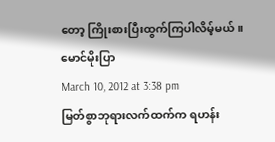တော့ ကြိုးစားပြီးထွက်ကြပါလိမ့်မယ်။
မောင်မိုးပြာ
March 10, 2012 at 3:38 pm
မြတ်စွာဘုရားလက်ထက်က ရဟန်း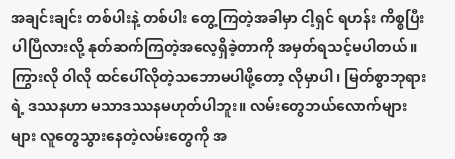အချင်းချင်း တစ်ပါးနဲ့ တစ်ပါး တွေ့ကြတဲ့အခါမှာ ငါ့ရှင် ရဟန်း ကိစ္စပြီးပါပြီလားလို့ နုတ်ဆက်ကြတဲ့အလေ့ရှိခဲ့တာကို အမှတ်ရသင့်မပါတယ်။ ကြွားလို ဝါလို ထင်ပေါ်လိုတဲ့သဘောမပါဖို့တော့ လိုမှာပါ၊ မြတ်စွာဘုရားရဲ့ ဒဿနဟာ မသာဒဿနမဟုတ်ပါဘူး။ လမ်းတွေဘယ်လောက်များများ လူတွေသွားနေတဲ့လမ်းတွေကို အ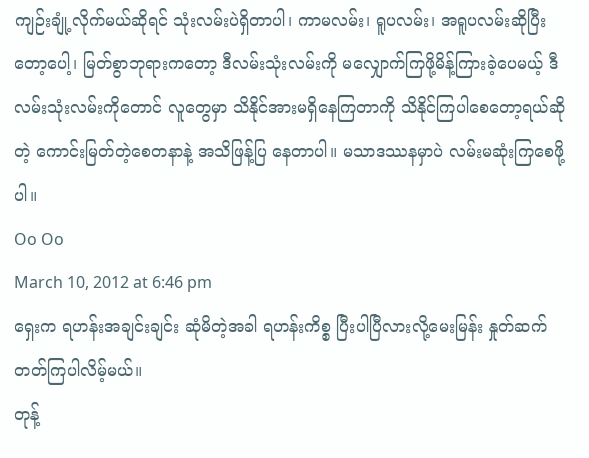ကျဉ်းချုံ့လိုက်မယ်ဆိုရင် သုံးလမ်းပဲရှိတာပါ၊ ကာမလမ်း၊ ရူပလမ်း၊ အရူပလမ်းဆိုပြီးတော့ပေါ့၊ မြတ်စွာဘုရားကတော့ ဒီလမ်းသုံးလမ်းကို မလျှောက်ကြဖို့မိန့်ကြားခဲ့ပေမယ့် ဒီလမ်းသုံးလမ်းကိုတောင် လူတွေမှာ သိနိုင်အားမရှိနေကြတာကို သိနိုင်ကြပါစေတော့ရယ်ဆိုတဲ့ ကောင်းမြတ်တဲ့စေတနာနဲ့ အသိဖြန့်ပြ နေတာပါ။ မသာဒဿနမှာပဲ လမ်းမဆုံးကြစေဖို့ပါ။
Oo Oo
March 10, 2012 at 6:46 pm
ရှေးက ရဟန်းအချင်းချင်း ဆုံမိတဲ့အခါ ရဟန်းကိစ္စ ပြီးပါပြီလားလို့မေးမြန်း နှုတ်ဆက်တတ်ကြပါလိမ့်မယ်။
တုန့်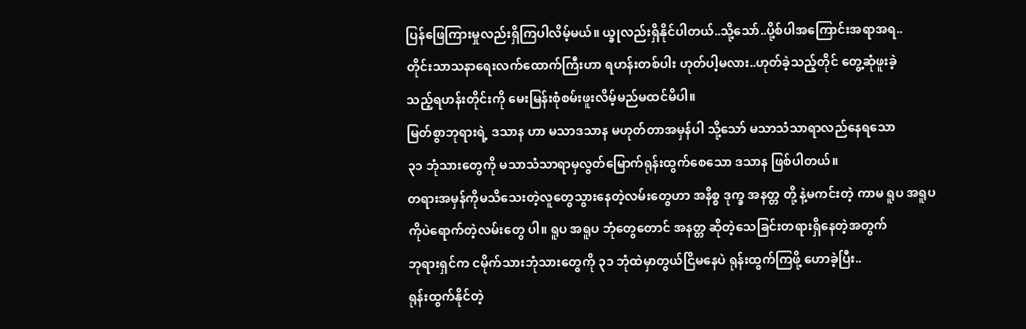ပြန်ဖြေကြားမှုလည်းရှိကြပါလိမ့်မယ်။ ယ္ခုလည်းရှိနိုင်ပါတယ်..သို့သော်..ပို့စ်ပါအကြောင်းအရာအရ..
တိုင်းသာသနာရေးလက်ထောက်ကြီးဟာ ရဟန်းတစ်ပါး ဟုတ်ပါ့မလား..ဟုတ်ခဲ့သည့်တိုင် တွေ့ဆုံဖူးခဲ့
သည့်ရဟန်းတိုင်းကို မေးမြန်းစုံစမ်းဖူးလိမ့်မည်မထင်မိပါ။
မြတ်စွာဘုရားရဲ့ ဒသာန ဟာ မသာဒသာန မဟုတ်တာအမှန်ပါ သို့သော် မသာသံသာရာလည်နေရသော
၃၁ ဘုံသားတွေကို မသာသံသာရာမှလွတ်မြောက်ရုန်းထွက်စေသော ဒသာန ဖြစ်ပါတယ်။
တရားအမှန်ကိုမသိသေးတဲ့လူတွေသွားနေတဲ့လမ်းတွေဟာ အနိစ္စ ဒုက္ခ အနတ္တ တို့ နဲ့မကင်းတဲ့ ကာမ ရူပ အရူပ
ကိုပဲရောက်တဲ့လမ်းတွေ ပါ။ ရူပ အရူပ ဘုံတွေတောင် အနတ္တ ဆိုတဲ့သေခြင်းတရားရှိနေတဲ့အတွက်
ဘုရားရှင်က ငမိုက်သားဘုံသားတွေကို ၃၁ ဘုံထဲမှာတွယ်ငြိမနေပဲ ရုန်းထွက်ကြဖို့ ဟောခဲ့ပြီး..
ရုန်းထွက်နိုင်တဲ့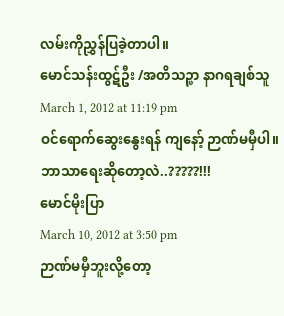လမ်းကိုညွှန်ပြခဲ့တာပါ။
မောင်သန်းထွဋ်ဦး /အတိသဉ္ဖာ နာဂရချစ်သူ
March 1, 2012 at 11:19 pm
ဝင်ရောက်ဆွေးနွေးရန် ကျနော့် ဉာဏ်မမှီပါ။
ဘာသာရေးဆိုတော့လဲ..?????!!!
မောင်မိုးပြာ
March 10, 2012 at 3:50 pm
ဉာဏ်မမှီဘူးလို့တော့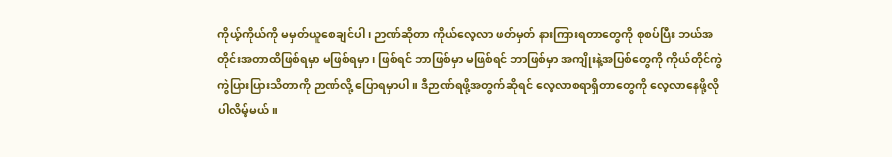ကိုယ့်ကိုယ်ကို မမှတ်ယူစေချင်ပါ၊ ဉာဏ်ဆိုတာ ကိုယ်လေ့လာ ဖတ်မှတ် နားကြားရတာတွေကို စုစပ်ပြီး ဘယ်အတိုင်းအတာထိဖြစ်ရမှာ မဖြစ်ရမှာ၊ ဖြစ်ရင် ဘာဖြစ်မှာ မဖြစ်ရင် ဘာဖြစ်မှာ အကျိုးနဲ့အပြစ်တွေကို ကိုယ်တိုင်ကွဲကွဲပြားပြားသိတာကို ဉာဏ်လို့ ပြောရမှာပါ။ ဒီဉာဏ်ရဖို့အတွက်ဆိုရင် လေ့လာစရာရှိတာတွေကို လေ့လာနေဖို့လိုပါလိမ့်မယ်။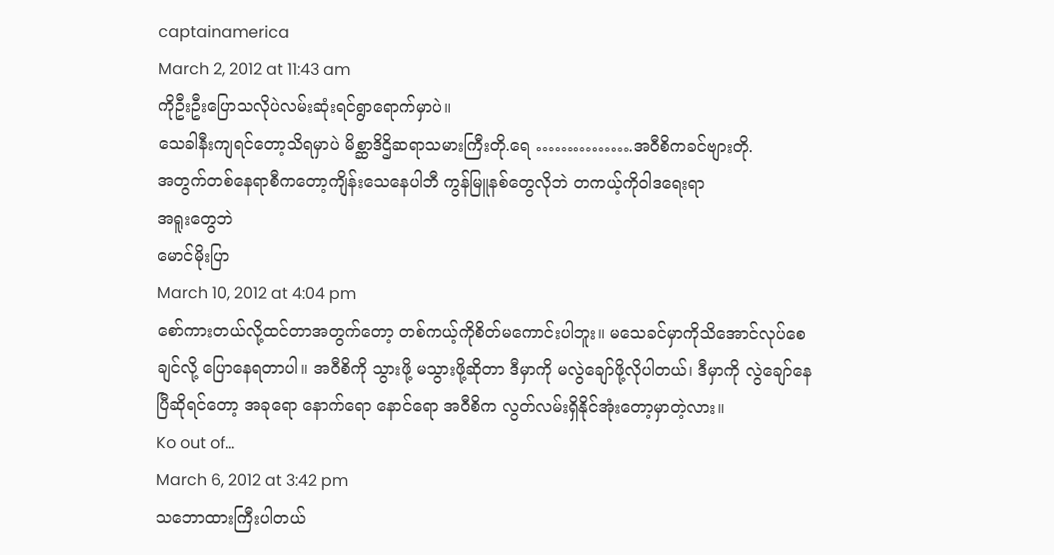captainamerica
March 2, 2012 at 11:43 am
ကိုဦးဦးပြောသလိုပဲလမ်းဆုံးရင်ရွာရောက်မှာပဲ။
သေခါနီးကျရင်တော့သိရမှာပဲ မိစ္ဆာဒိဌိဆရာသမားကြီးတို.ရေ …………….အဝီစိကခင်ဗျားတို.
အတွက်တစ်နေရာစီကတော့ကျိန်းသေနေပါဘီ ကွန်မြူနစ်တွေလိုဘဲ တကယ့်ကိုဝါဒရေးရာ
အရူးတွေဘဲ
မောင်မိုးပြာ
March 10, 2012 at 4:04 pm
စော်ကားတယ်လို့ထင်တာအတွက်တော့ တစ်ကယ့်ကိုစိတ်မကောင်းပါဘူး။ မသေခင်မှာကိုသိအောင်လုပ်စေချင်လို့ ပြောနေရတာပါ။ အဝီစိကို သွားဖို့ မသွားဖို့ဆိုတာ ဒီမှာကို မလွဲချော်ဖို့လိုပါတယ်၊ ဒီမှာကို လွဲချော်နေပြီဆိုရင်တော့ အခုရော နောက်ရော နောင်ရော အဝီစိက လွတ်လမ်းရှိနိုင်အုံးတော့မှာတဲ့လား။
Ko out of...
March 6, 2012 at 3:42 pm
သဘောထားကြီးပါတယ်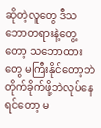ဆိုတဲ့လူတွေ ဒီသဘောတရားနဲ့တွေ့တော့ သဘောထားတွေ မကြီးနိုင်တော့ဘဲ တိုက်ခိုက်ဖို့ဘဲလုပ်နေရင်တော့ မ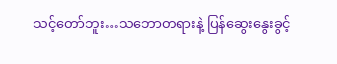သင့်တော်ဘူး…သဘောတရားနဲ့ ပြန်ဆွေးနွေးခွင့်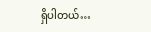ရှိပါတယ်…